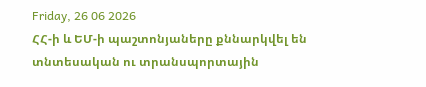Friday, 26 06 2026
ՀՀ-ի և ԵՄ-ի պաշտոնյաները քննարկվել են տնտեսական ու տրանսպորտային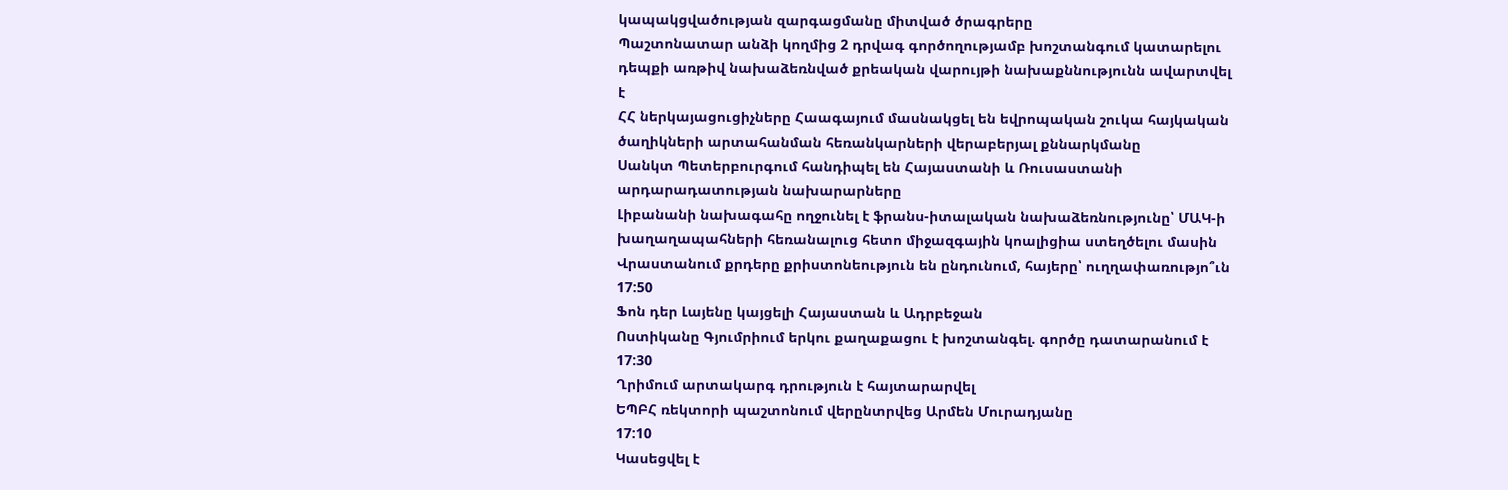կապակցվածության զարգացմանը միտված ծրագրերը
Պաշտոնատար անձի կողմից 2 դրվագ գործողությամբ խոշտանգում կատարելու դեպքի առթիվ նախաձեռնված քրեական վարույթի նախաքննությունն ավարտվել է
ՀՀ ներկայացուցիչները Հաագայում մասնակցել են եվրոպական շուկա հայկական ծաղիկների արտահանման հեռանկարների վերաբերյալ քննարկմանը
Սանկտ Պետերբուրգում հանդիպել են Հայաստանի և Ռուսաստանի արդարադատության նախարարները
Լիբանանի նախագահը ողջունել է ֆրանս-իտալական նախաձեռնությունը՝ ՄԱԿ-ի խաղաղապահների հեռանալուց հետո միջազգային կոալիցիա ստեղծելու մասին
Վրաստանում քրդերը քրիստոնեություն են ընդունում, հայերը՝ ուղղափառությո՞ւն
17:50
Ֆոն դեր Լայենը կայցելի Հայաստան և Ադրբեջան
Ոստիկանը Գյումրիում երկու քաղաքացու է խոշտանգել. գործը դատարանում է
17:30
Ղրիմում արտակարգ դրություն է հայտարարվել
ԵՊԲՀ ռեկտորի պաշտոնում վերընտրվեց Արմեն Մուրադյանը
17:10
Կասեցվել է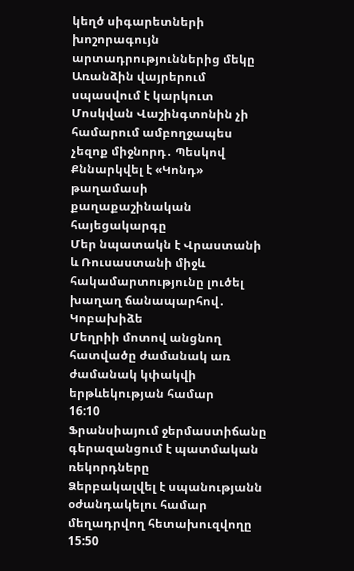կեղծ սիգարետների խոշորագույն արտադրություններից մեկը
Առանձին վայրերում սպասվում է կարկուտ
Մոսկվան Վաշինգտոնին չի համարում ամբողջապես չեզոք միջնորդ․ Պեսկով
Քննարկվել է «Կոնդ» թաղամասի քաղաքաշինական հայեցակարգը
Մեր նպատակն է Վրաստանի և Ռուսաստանի միջև հակամարտությունը լուծել խաղաղ ճանապարհով․ Կոբախիձե
Մեղրիի մոտով անցնող հատվածը ժամանակ առ ժամանակ կփակվի երթևեկության համար
16:10
Ֆրանսիայում ջերմաստիճանը գերազանցում է պատմական ռեկորդները
Ձերբակալվել է սպանությանն օժանդակելու համար մեղադրվող հետախուզվողը
15:50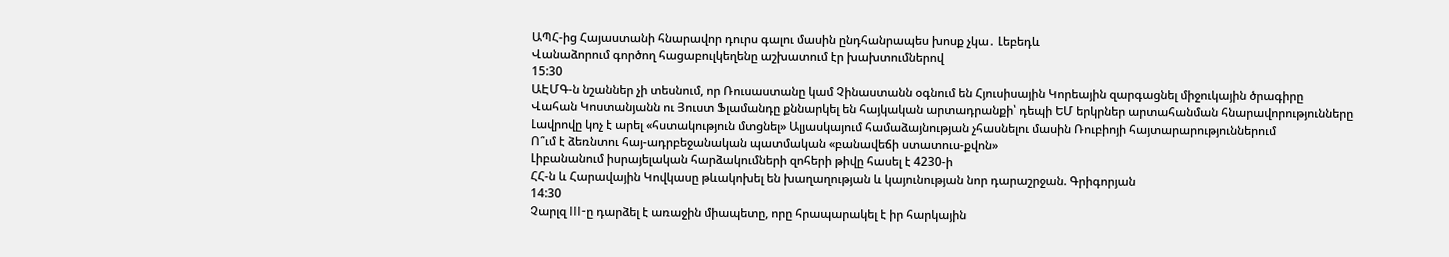ԱՊՀ-ից Հայաստանի հնարավոր դուրս գալու մասին ընդհանրապես խոսք չկա․ Լեբեդև
Վանաձորում գործող հացաբուլկեղենը աշխատում էր խախտումներով
15:30
ԱԷՄԳ-ն նշաններ չի տեսնում, որ Ռուսաստանը կամ Չինաստանն օգնում են Հյուսիսային Կորեային զարգացնել միջուկային ծրագիրը
Վահան Կոստանյանն ու Յուստ Ֆլամանդը քննարկել են հայկական արտադրանքի՝ դեպի ԵՄ երկրներ արտահանման հնարավորությունները
Լավրովը կոչ է արել «հստակություն մտցնել» Ալյասկայում համաձայնության չհասնելու մասին Ռուբիոյի հայտարարություններում
Ո՞ւմ է ձեռնտու հայ-ադրբեջանական պատմական «բանավեճի ստատուս-քվոն»
Լիբանանում իսրայելական հարձակումների զոհերի թիվը հասել է 4230-ի
ՀՀ-ն և Հարավային Կովկասը թևակոխել են խաղաղության և կայունության նոր դարաշրջան. Գրիգորյան
14:30
Չարլզ III-ը դարձել է առաջին միապետը, որը հրապարակել է իր հարկային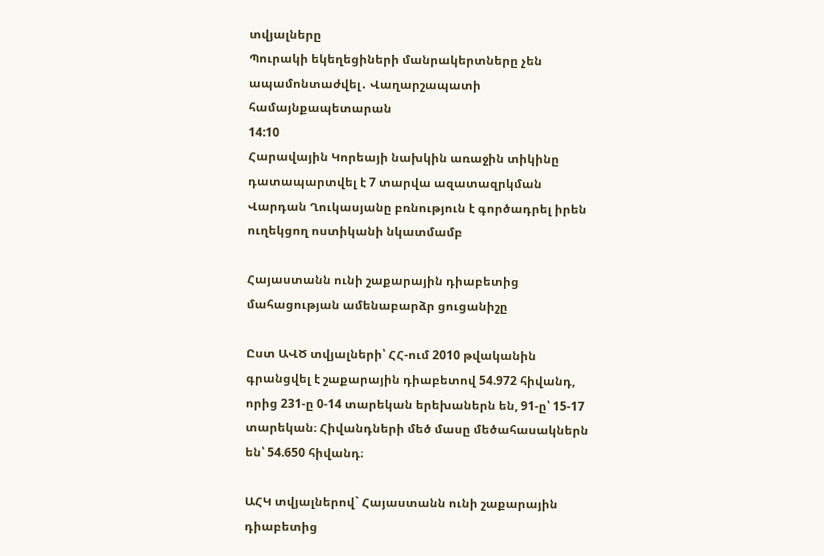տվյալները
Պուրակի եկեղեցիների մանրակերտները չեն ապամոնտաժվել․ Վաղարշապատի համայնքապետարան
14:10
Հարավային Կորեայի նախկին առաջին տիկինը դատապարտվել է 7 տարվա ազատազրկման
Վարդան Ղուկասյանը բռնություն է գործադրել իրեն ուղեկցող ոստիկանի նկատմամբ

Հայաստանն ունի շաքարային դիաբետից մահացության ամենաբարձր ցուցանիշը

Ըստ ԱՎԾ տվյալների՝ ՀՀ-ում 2010 թվականին գրանցվել է շաքարային դիաբետով 54.972 հիվանդ, որից 231-ը 0-14 տարեկան երեխաներն են, 91-ը՝ 15-17 տարեկան։ Հիվանդների մեծ մասը մեծահասակներն են՝ 54.650 հիվանդ։

ԱՀԿ տվյալներով` Հայաստանն ունի շաքարային դիաբետից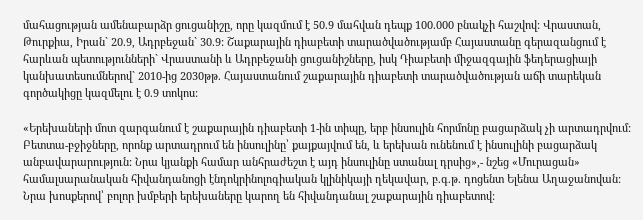մահացության ամենաբարձր ցուցանիշը, որը կազմում է 50.9 մահվան դեպք 100.000 բնակչի հաշվով: Վրաստան, Թուրքիա, Իրան` 20.9, Ադրբեջան` 30.9: Շաքարային դիաբետի տարածվածությամբ Հայաստանը գերազանցում է հարևան պետությունների` Վրաստանի և Ադրբեջանի ցուցանիշները, իսկ Դիաբետի միջազգային ֆեդերացիայի կանխատեսումներով` 2010-ից 2030թթ. Հայաստանում շաքարային դիաբետի տարածվածության աճի տարեկան գործակիցը կազմելու է 0.9 տոկոս:

«Երեխաների մոտ զարգանում է շաքարային դիաբետի 1-ին տիպը, երբ ինսուլին հորմոնը բացարձակ չի արտադրվում: Բետտա-բջիջները, որոնք արտադրում են ինսուլինը՝ քայքայվում են, և երեխան ունենում է ինսուլինի բացարձակ անբավարարություն: Նրա կյանքի համար անհրաժեշտ է այդ ինսուլինը ստանալ դրսից»,- նշեց «Մուրացան» համալսարանական հիվանդանոցի էնդոկրինոլոգիական կլինիկայի ղեկավար, բ.գ.թ. դոցենտ Ելենա Աղաջանովան: Նրա խոսքերով՝ բոլոր խմբերի երեխաները կարող են հիվանդանալ շաքարային դիաբետով: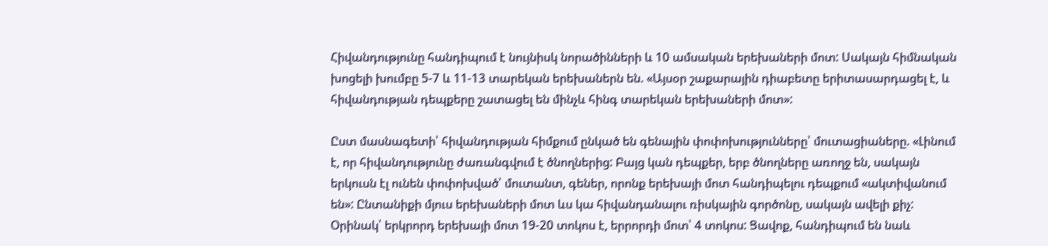Հիվանդությունը հանդիպում է նույնիսկ նորածինների և 10 ամսական երեխաների մոտ: Սակայն հիմնական խոցելի խումբը 5-7 և 11-13 տարեկան երեխաներն են. «Այսօր շաքարային դիաբետը երիտասարդացել է, և հիվանդության դեպքերը շատացել են մինչև հինգ տարեկան երեխաների մոտ»:

Ըստ մասնագետի՝ հիվանդության հիմքում ընկած են գենային փոփոխությունները՝ մուտացիաները. «Լինում է, որ հիվանդությունը ժառանգվում է ծնողներից: Բայց կան դեպքեր, երբ ծնողները առողջ են, սակայն երկուսն էլ ունեն փոփոխված՝ մուտանտ, գեներ, որոնք երեխայի մոտ հանդիպելու դեպքում «ակտիվանում են»: Ընտանիքի մյուս երեխաների մոտ ևս կա հիվանդանալու ռիսկային գործոնը, սակայն ավելի քիչ: Օրինակ՝ երկրորդ երեխայի մոտ 19-20 տոկոս է, երրորդի մոտ՝ 4 տոկոս: Ցավոք, հանդիպում են նաև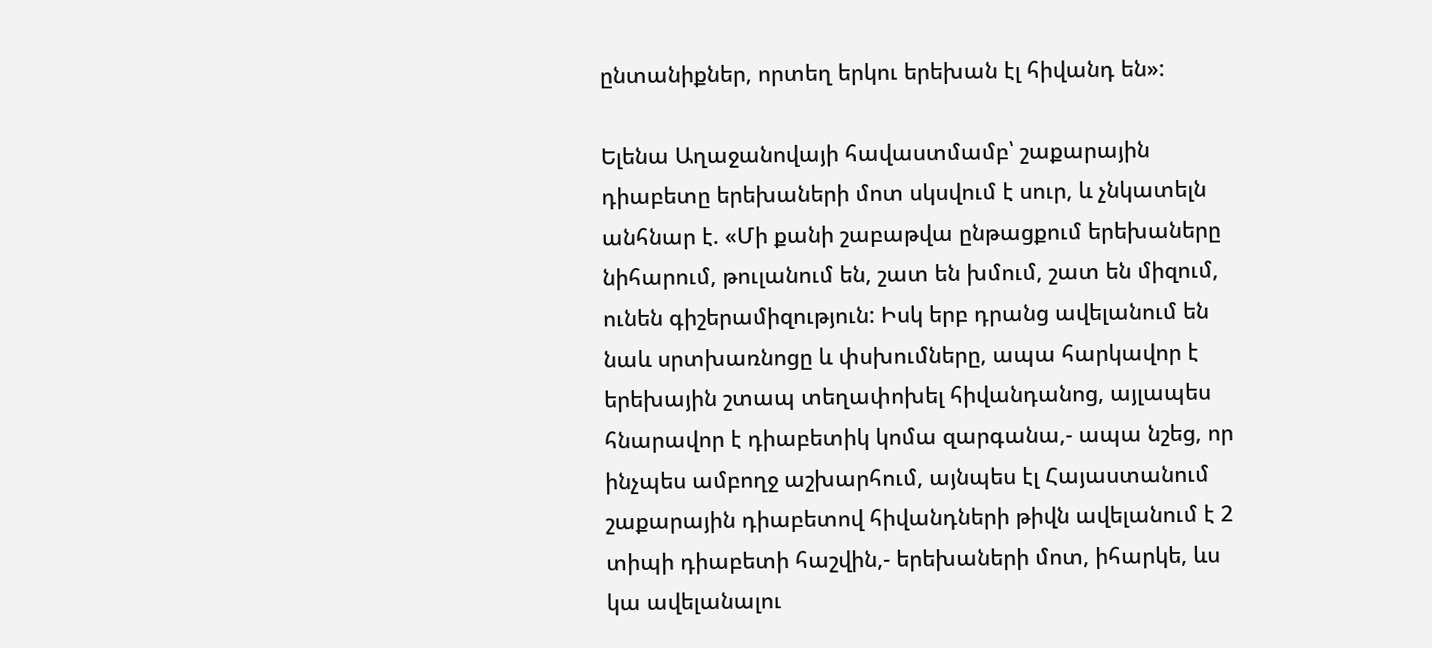ընտանիքներ, որտեղ երկու երեխան էլ հիվանդ են»:

Ելենա Աղաջանովայի հավաստմամբ՝ շաքարային դիաբետը երեխաների մոտ սկսվում է սուր, և չնկատելն անհնար է. «Մի քանի շաբաթվա ընթացքում երեխաները նիհարում, թուլանում են, շատ են խմում, շատ են միզում, ունեն գիշերամիզություն: Իսկ երբ դրանց ավելանում են նաև սրտխառնոցը և փսխումները, ապա հարկավոր է երեխային շտապ տեղափոխել հիվանդանոց, այլապես հնարավոր է դիաբետիկ կոմա զարգանա,- ապա նշեց, որ ինչպես ամբողջ աշխարհում, այնպես էլ Հայաստանում շաքարային դիաբետով հիվանդների թիվն ավելանում է 2 տիպի դիաբետի հաշվին,- երեխաների մոտ, իհարկե, ևս կա ավելանալու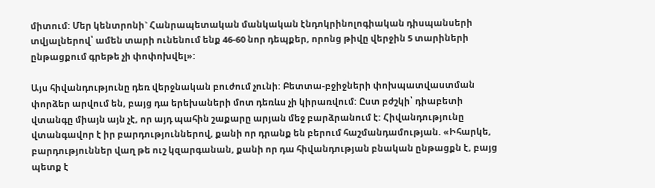միտում: Մեր կենտրոնի` Հանրապետական մանկական էնդոկրինոլոգիական դիսպանսերի տվյալներով՝ ամեն տարի ունենում ենք 46-60 նոր դեպքեր, որոնց թիվը վերջին 5 տարիների ընթացքում գրեթե չի փոփոխվել»:

Այս հիվանդությունը դեռ վերջնական բուժում չունի: Բետտա-բջիջների փոխպատվաստման փորձեր արվում են, բայց դա երեխաների մոտ դեռևս չի կիրառվում: Ըստ բժշկի՝ դիաբետի վտանգը միայն այն չէ, որ այդ պահին շաքարը արյան մեջ բարձրանում է: Հիվանդությունը վտանգավոր է իր բարդություններով, քանի որ դրանք են բերում հաշմանդամության. «Իհարկե, բարդություններ վաղ թե ուշ կզարգանան, քանի որ դա հիվանդության բնական ընթացքն է, բայց պետք է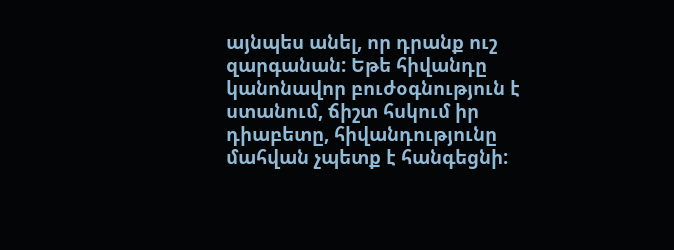այնպես անել, որ դրանք ուշ զարգանան: Եթե հիվանդը կանոնավոր բուժօգնություն է ստանում, ճիշտ հսկում իր դիաբետը, հիվանդությունը մահվան չպետք է հանգեցնի: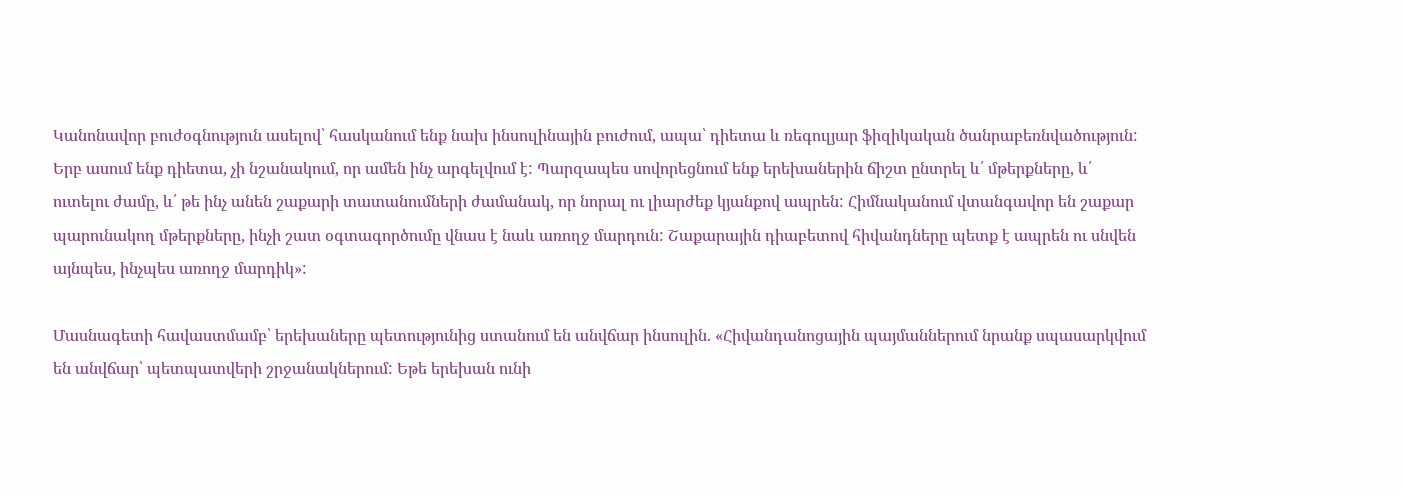Կանոնավոր բուժօգնություն ասելով՝ հասկանում ենք նախ ինսուլինային բուժում, ապա՝ դիետա և ռեգուլյար ֆիզիկական ծանրաբեռնվածություն: Երբ ասում ենք դիետա, չի նշանակում, որ ամեն ինչ արգելվում է: Պարզապես սովորեցնում ենք երեխաներին ճիշտ ընտրել և՛ մթերքները, և՛ ուտելու ժամը, և՛ թե ինչ անեն շաքարի տատանումների ժամանակ, որ նորալ ու լիարժեք կյանքով ապրեն: Հիմնականում վտանգավոր են շաքար պարունակող մթերքները, ինչի շատ օգտագործումը վնաս է նաև առողջ մարդուն: Շաքարային դիաբետով հիվանդները պետք է ապրեն ու սնվեն այնպես, ինչպես առողջ մարդիկ»:

Մասնագետի հավաստմամբ՝ երեխաները պետությունից ստանում են անվճար ինսուլին. «Հիվանդանոցային պայմաններում նրանք սպասարկվում են անվճար՝ պետպատվերի շրջանակներում: Եթե երեխան ունի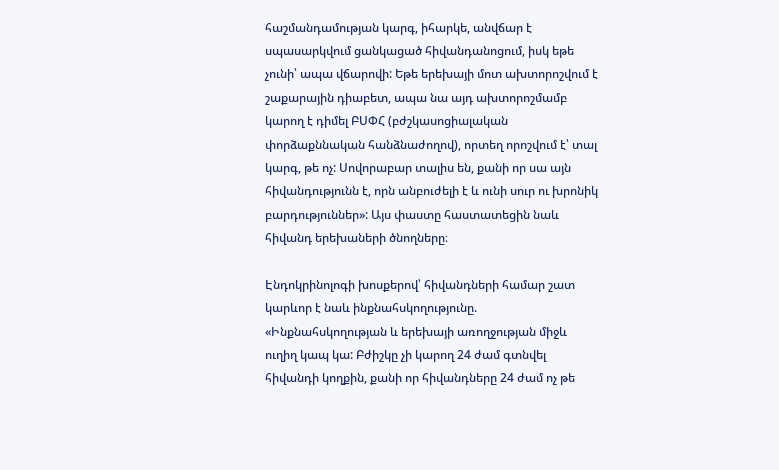հաշմանդամության կարգ, իհարկե, անվճար է սպասարկվում ցանկացած հիվանդանոցում, իսկ եթե չունի՝ ապա վճարովի: Եթե երեխայի մոտ ախտորոշվում է շաքարային դիաբետ, ապա նա այդ ախտորոշմամբ կարող է դիմել ԲՍՓՀ (բժշկասոցիալական փորձաքննական հանձնաժողով), որտեղ որոշվում է՝ տալ կարգ, թե ոչ: Սովորաբար տալիս են, քանի որ սա այն հիվանդությունն է, որն անբուժելի է և ունի սուր ու խրոնիկ բարդություններ»: Այս փաստը հաստատեցին նաև հիվանդ երեխաների ծնողները։

Էնդոկրինոլոգի խոսքերով՝ հիվանդների համար շատ կարևոր է նաև ինքնահսկողությունը. «Ինքնահսկողության և երեխայի առողջության միջև ուղիղ կապ կա: Բժիշկը չի կարող 24 ժամ գտնվել հիվանդի կողքին, քանի որ հիվանդները 24 ժամ ոչ թե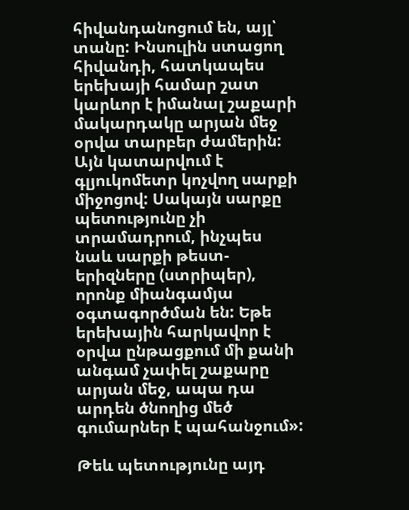հիվանդանոցում են, այլ՝ տանը: Ինսուլին ստացող հիվանդի, հատկապես երեխայի համար շատ կարևոր է իմանալ շաքարի մակարդակը արյան մեջ օրվա տարբեր ժամերին: Այն կատարվում է գլյուկոմետր կոչվող սարքի միջոցով: Սակայն սարքը պետությունը չի տրամադրում, ինչպես նաև սարքի թեստ-երիզները (ստրիպեր), որոնք միանգամյա օգտագործման են: Եթե երեխային հարկավոր է օրվա ընթացքում մի քանի անգամ չափել շաքարը արյան մեջ, ապա դա արդեն ծնողից մեծ գումարներ է պահանջում»:

Թեև պետությունը այդ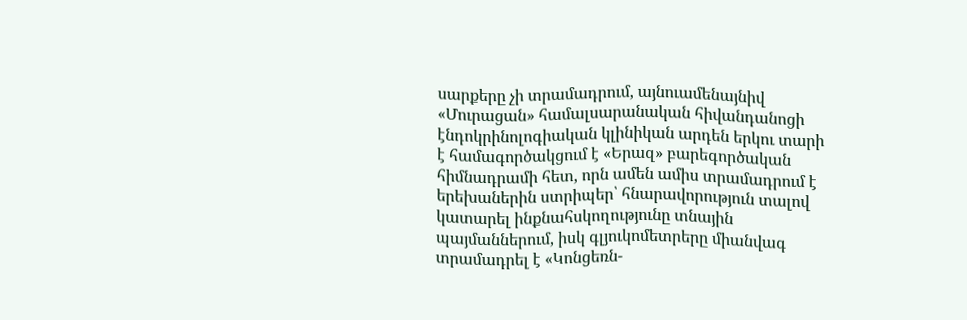սարքերը չի տրամադրում, այնուամենայնիվ «Մուրացան» համալսարանական հիվանդանոցի էնդոկրինոլոգիական կլինիկան արդեն երկու տարի է համագործակցում է «Երազ» բարեգործական հիմնադրամի հետ, որն ամեն ամիս տրամադրում է երեխաներին ստրիպեր՝ հնարավորություն տալով կատարել ինքնահսկողությունը տնային պայմաններում, իսկ գլյուկոմետրերը միանվագ տրամադրել է «Կոնցեռն-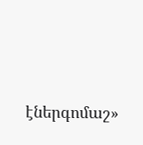էներգոմաշ»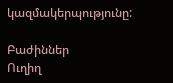կազմակերպությունը:

Բաժիններ
Ուղիղ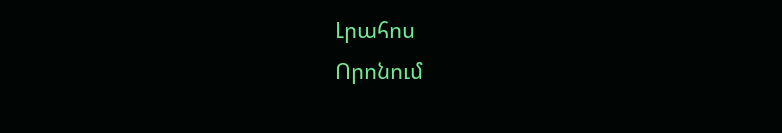Լրահոս
Որոնում